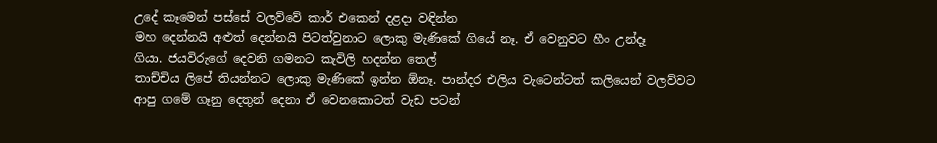උදේ කෑමෙන් පස්සේ වලව්වේ කාර් එකෙන් දළදා වඳින්න
මහ දෙන්නයි අළුත් දෙන්නයි පිටත්වුනාට ලොකු මැණිකේ ගියේ නෑ. ඒ වෙනුවට හීං උන්දෑ
ගියා. ජයවිරුගේ දෙවනි ගමනට කැවිලි හදන්න තෙල්
තාච්චිය ලිපේ තියන්නට ලොකු මැණිකේ ඉන්න ඕනෑ. පාන්දර එලිය වැටෙන්ටත් කලියෙන් වලව්වට
ආපු ගමේ ගෑනු දෙතුන් දෙනා ඒ වෙනකොටත් වැඩ පටන්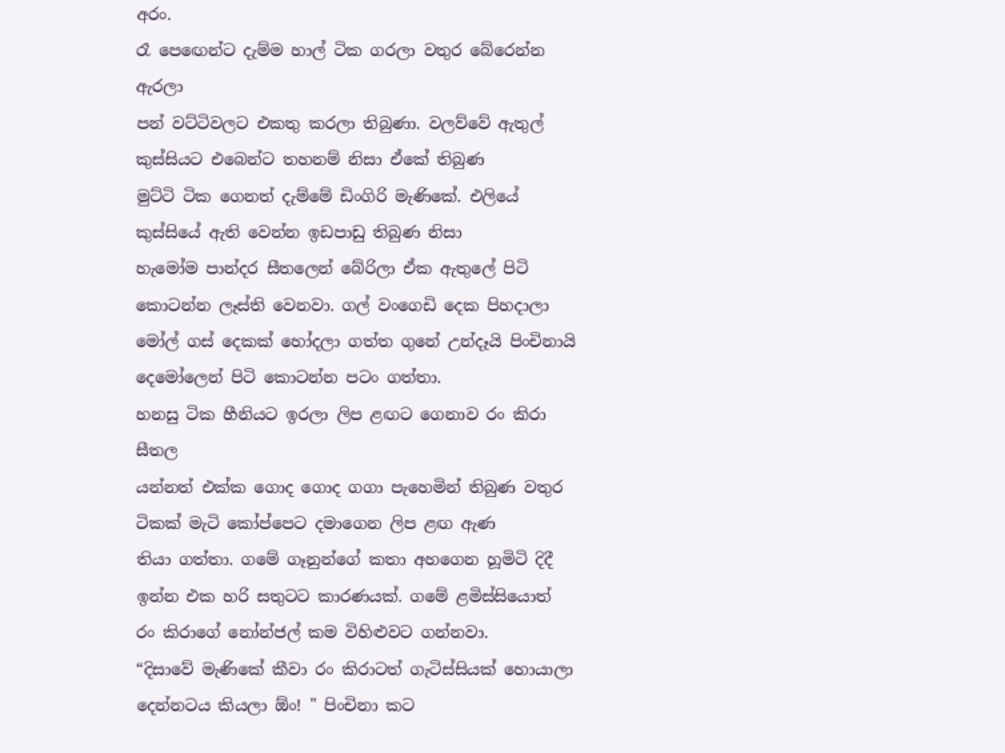අරං.
රෑ පෙඟෙන්ට දැම්ම හාල් ටික ගරලා වතුර බේරෙන්න ඇරලා
පන් වට්ටිවලට එකතු කරලා තිබුණා. වලව්වේ ඇතුල් කුස්සියට එබෙන්ට තහනම් නිසා ඒකේ තිබුණ
මුට්ටි ටික ගෙනත් දැම්මේ ඩිංගිරි මැණිකේ. එලියේ කුස්සියේ ඇති වෙන්න ඉඩපාඩු තිබුණ නිසා
හැමෝම පාන්දර සීතලෙන් බේරිලා ඒක ඇතුලේ පිටි කොටන්න ලෑස්ති වෙනවා. ගල් වංගෙඩි දෙක පිහදාලා
මෝල් ගස් දෙකක් හෝදලා ගත්ත ගුනේ උන්දෑයි පිංචිනායි දෙමෝලෙන් පිටි කොටන්න පටං ගත්තා.
හනසු ටික හීනියට ඉරලා ලිප ළඟට ගෙනාව රං කිරා සීතල
යන්නත් එක්ක ගොද ගොද ගගා පැහෙමින් තිබුණ වතුර ටිකක් මැටි කෝප්පෙට දමාගෙන ලිප ළඟ ඇණ
තියා ගත්තා. ගමේ ගෑනුන්ගේ කතා අහගෙන හූමිටි දිදී ඉන්න එක හරි සතුටට කාරණයක්. ගමේ ළමිස්සියොත්
රං කිරාගේ නෝන්ජල් කම විහිළුවට ගන්නවා.
“දිසාවේ මැණිකේ කීවා රං කිරාටත් ගැටිස්සියක් හොයාලා
දෙන්නටය කියලා ඕං! " පිංචිනා කට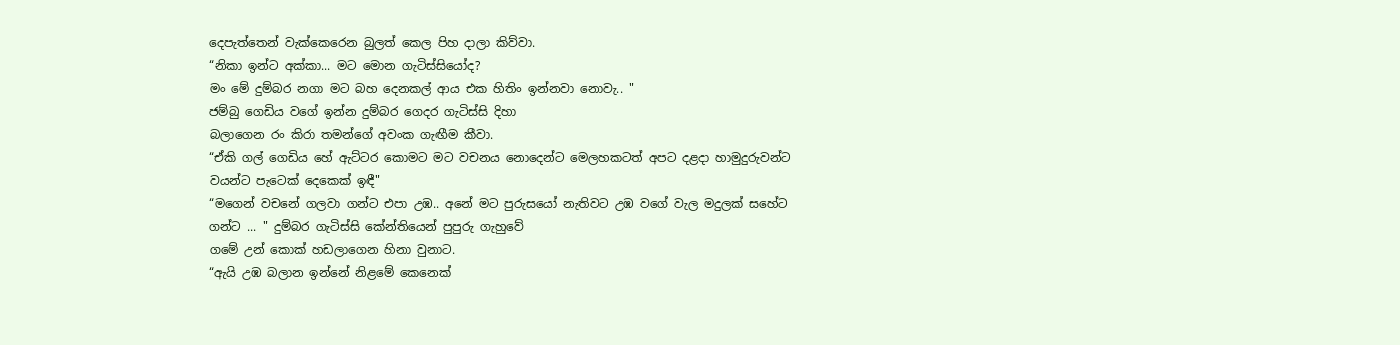දෙපැත්තෙන් වැක්කෙරෙන බුලත් කෙල පිහ දාලා කිව්වා.
“නිකා ඉන්ට අක්කා... මට මොන ගැටිස්සියෝද?
මං මේ දුම්බර නගා මට බහ දෙනකල් ආය එක හිතිං ඉන්නවා නොවැ.. "
ජම්බු ගෙඩිය වගේ ඉන්න දුම්බර ගෙදර ගැටිස්සි දිහා
බලාගෙන රං කිරා තමන්ගේ අවංක ගැඟීම කීවා.
“ඒකි ගල් ගෙඩිය හේ ඇට්ටර කොමට මට වචනය නොදෙන්ට මෙලහකටත් අපට දළදා හාමුදුරුවන්ට
වයන්ට පැටෙක් දෙකෙක් ඉඳී"
“මගෙන් වචනේ ගලවා ගන්ට එපා උඹ.. අනේ මට පුරුසයෝ නැතිවට උඹ වගේ වැල මදුලක් සහේට
ගන්ට ... " දුම්බර ගැටිස්සි කේන්තියෙන් පුපුරු ගැහුවේ
ගමේ උන් කොක් හඩලාගෙන හිනා වුනාට.
“ඇයි උඹ බලාන ඉන්නේ නිළමේ කෙනෙක්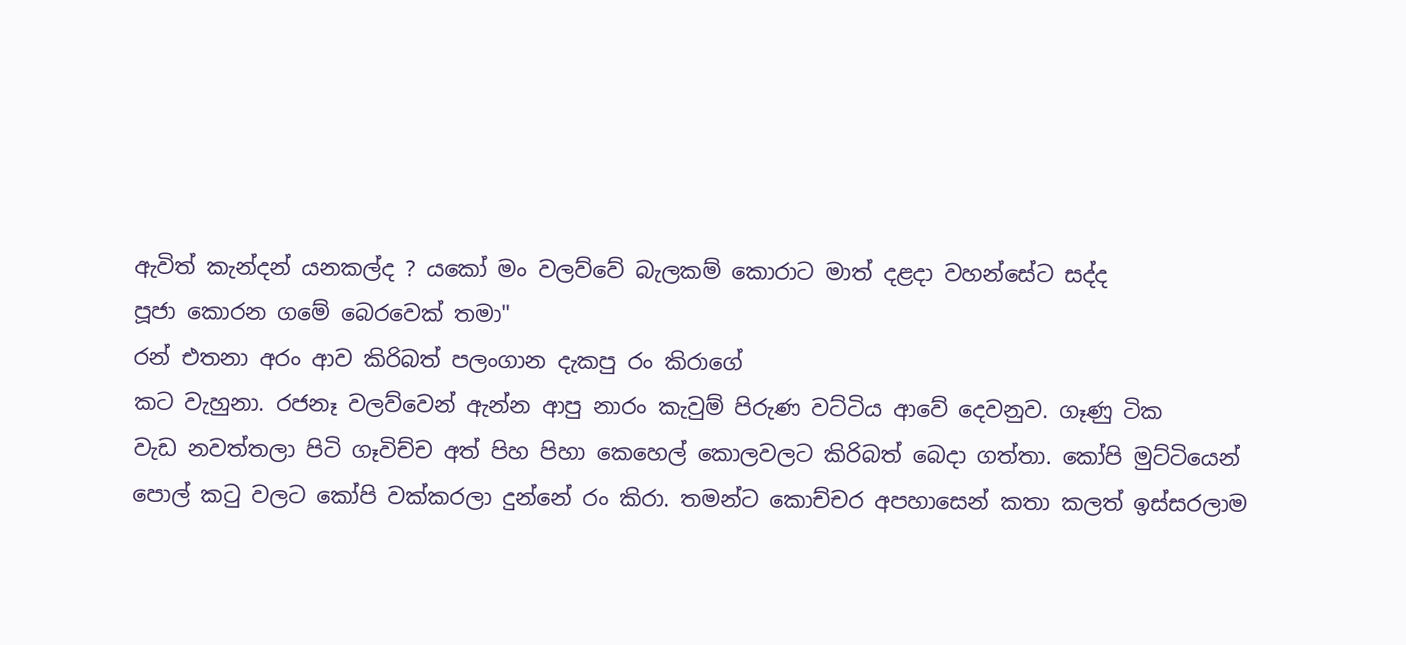ඇවිත් කැන්දන් යනකල්ද ? යකෝ මං වලව්වේ බැලකම් කොරාට මාත් දළදා වහන්සේට සද්ද
පූජා කොරන ගමේ බෙරවෙක් තමා"
රන් එතනා අරං ආව කිරිබත් පලංගාන දැකපු රං කිරාගේ
කට වැහුනා. රජනෑ වලව්වෙන් ඇන්න ආපු නාරං කැවුම් පිරුණ වට්ටිය ආවේ දෙවනුව. ගෑණු ටික
වැඩ නවත්තලා පිටි ගෑවිච්ච අත් පිහ පිහා කෙහෙල් කොලවලට කිරිබත් බෙදා ගත්තා. කෝපි මුට්ටියෙන්
පොල් කටු වලට කෝපි වක්කරලා දුන්නේ රං කිරා. තමන්ට කොච්චර අපහාසෙන් කතා කලත් ඉස්සරලාම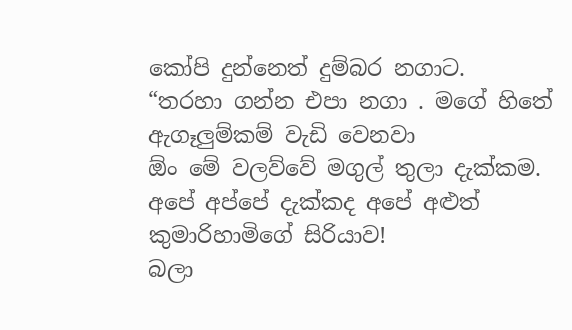කෝපි දුන්නෙත් දුම්බර නගාට.
“තරහා ගන්න එපා නගා . මගේ හිතේ ඇගෑලුම්කම් වැඩි වෙනවා
ඕං මේ වලව්වේ මගුල් තුලා දැක්කම. අපේ අප්පේ දැක්කද අපේ අළුත් කුමාරිහාමිගේ සිරියාව!
බලා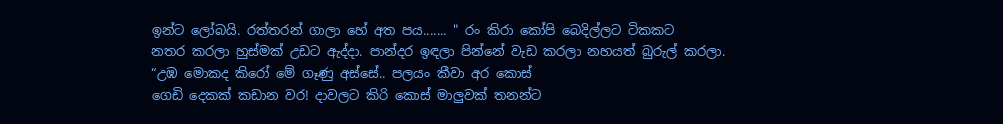ඉන්ට ලෝබයි. රත්තරන් ගාලා හේ අත පය....... " රං කිරා කෝපි බෙදිල්ලට ටිකකට
නතර කරලා හුස්මක් උඩට ඇද්දා. පාන්දර ඉඳලා පින්නේ වැඩ කරලා නහයත් බුරුල් කරලා.
“උඹ මොකද කිරෝ මේ ගෑණු අස්සේ.. පලයං කීවා අර කොස්
ගෙඩි දෙකක් කඩාන වර! දාවලට කිරි කොස් මාලුවක් තනන්ට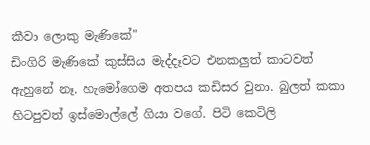කීවා ලොකු මැණිකේ"
ඩිංගිරි මැණිකේ කුස්සිය මැද්දෑවට එනකලුත් කාටවත්
ඇහුනේ නෑ. හැමෝගෙම අතපය කඩිසර වුනා. බුලත් කකා හිටපුවත් ඉස්මොල්ලේ ගියා වගේ. පිටි කෙටිලි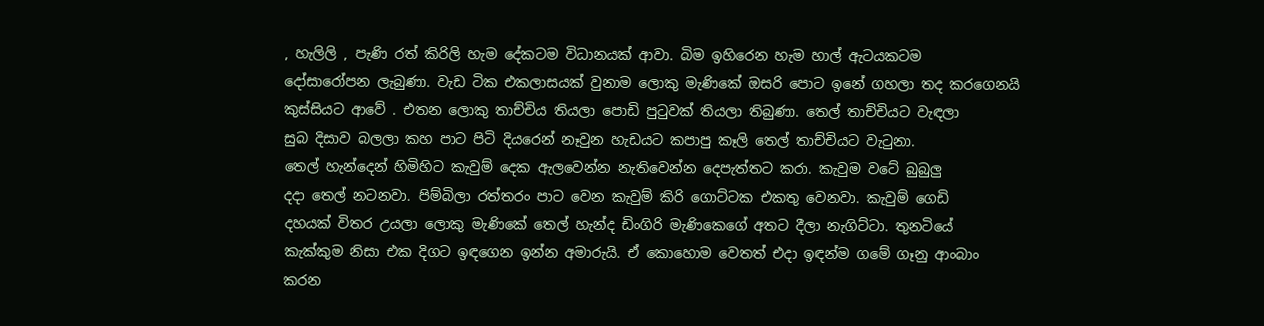, හැලිලි , පැණි රත් කිරිලි හැම දේකටම විධානයක් ආවා. බිම ඉහිරෙන හැම හාල් ඇටයකටම
දෝසාරෝපන ලැබුණා. වැඩ ටික එකලාසයක් වුනාම ලොකු මැණිකේ ඔසරි පොට ඉනේ ගහලා තද කරගෙනයි
කුස්සියට ආවේ . එතන ලොකු තාච්චිය තියලා පොඩි පුටුවක් තියලා තිබුණා. තෙල් තාච්චියට වැඳලා
සුබ දිසාව බලලා කහ පාට පිටි දියරෙන් නෑවුන හැඩයට කපාපු කෑලි තෙල් තාච්චියට වැටුනා.
තෙල් හැන්දෙන් හිමිහිට කැවුම් දෙක ඇලවෙන්න නැතිවෙන්න දෙපැත්තට කරා. කැවුම වටේ බුබුලු
දදා තෙල් නටනවා. පිම්බිලා රත්තරං පාට වෙන කැවුම් කිරි ගොට්ටක එකතු වෙනවා. කැවුම් ගෙඩි
දහයක් විතර උයලා ලොකු මැණිකේ තෙල් හැන්ද ඩිංගිරි මැණිකෙගේ අතට දීලා නැගිට්ටා. තුනටියේ
කැක්කුම නිසා එක දිගට ඉඳගෙන ඉන්න අමාරුයි. ඒ කොහොම වෙතත් එදා ඉඳන්ම ගමේ ගෑනු ආංබාං
කරන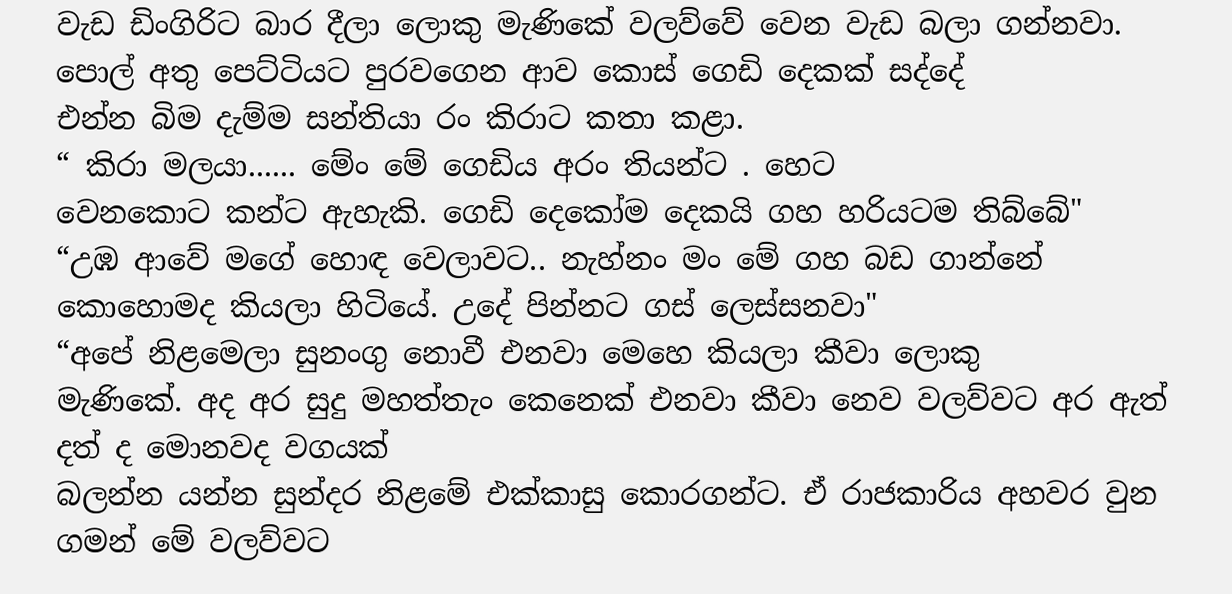වැඩ ඩිංගිරිට බාර දීලා ලොකු මැණිකේ වලව්වේ වෙන වැඩ බලා ගන්නවා.
පොල් අතු පෙට්ටියට පුරවගෙන ආව කොස් ගෙඩි දෙකක් සද්දේ
එන්න බිම දැම්ම සන්තියා රං කිරාට කතා කළා.
“ කිරා මලයා...... මේං මේ ගෙඩිය අරං තියන්ට . හෙට
වෙනකොට කන්ට ඇහැකි. ගෙඩි දෙකෝම දෙකයි ගහ හරියටම තිබ්බේ"
“උඹ ආවේ මගේ හොඳ වෙලාවට.. නැහ්නං මං මේ ගහ බඩ ගාන්නේ
කොහොමද කියලා හිටියේ. උදේ පින්නට ගස් ලෙස්සනවා"
“අපේ නිළමෙලා සුනංගු නොවී එනවා මෙහෙ කියලා කීවා ලොකු
මැණිකේ. අද අර සුදු මහත්තැං කෙනෙක් එනවා කීවා නෙව වලව්වට අර ඇත් දත් ද මොනවද වගයක්
බලන්න යන්න සුන්දර නිළමේ එක්කාසු කොරගන්ට. ඒ රාජකාරිය අහවර වුන ගමන් මේ වලව්වට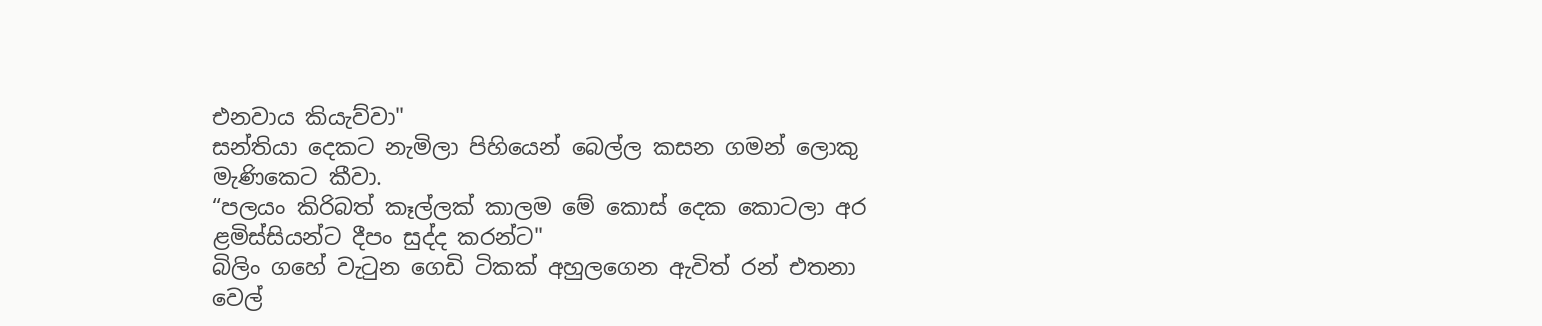එනවාය කියැව්වා"
සන්තියා දෙකට නැමිලා පිහියෙන් බෙල්ල කසන ගමන් ලොකු
මැණිකෙට කීවා.
“පලයං කිරිබත් කෑල්ලක් කාලම මේ කොස් දෙක කොටලා අර
ළමිස්සියන්ට දීපං සුද්ද කරන්ට"
බිලිං ගහේ වැටුන ගෙඩි ටිකක් අහුලගෙන ඇවිත් රන් එතනා
වෙල්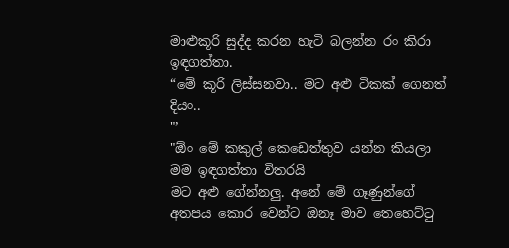මාළුකූරි සුද්ද කරන හැටි බලන්න රං කිරා ඉඳගත්තා.
“මේ කූරි ලිස්සනවා.. මට අළු ටිකක් ගෙනත් දියං..
"’
"ඕං මේ කකුල් කෙඩෙත්තුව යන්න කියලා මම ඉඳගත්තා විතරයි
මට අළු ගේන්නලු. අනේ මේ ගෑණුන්ගේ අතපය කොර වෙන්ට ඔනෑ මාව තෙහෙට්ටු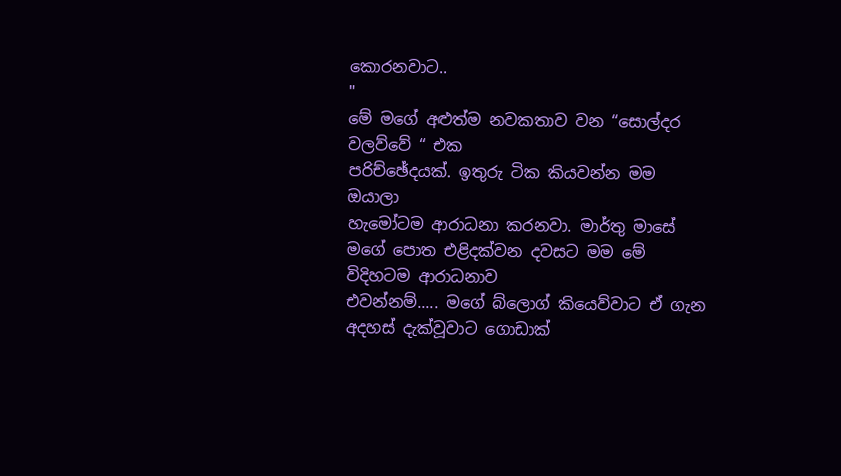කොරනවාට..
"
මේ මගේ අළුත්ම නවකතාව වන “සොල්දර වලව්වේ “ එක
පරිච්ඡේදයක්. ඉතුරු ටික කියවන්න මම ඔයාලා
හැමෝටම ආරාධනා කරනවා. මාර්තු මාසේ මගේ පොත එළිදක්වන දවසට මම මේ විදිහටම ආරාධනාව
එවන්නම්..... මගේ බ්ලොග් කියෙව්වාට ඒ ගැන අදහස් දැක්වූවාට ගොඩාක්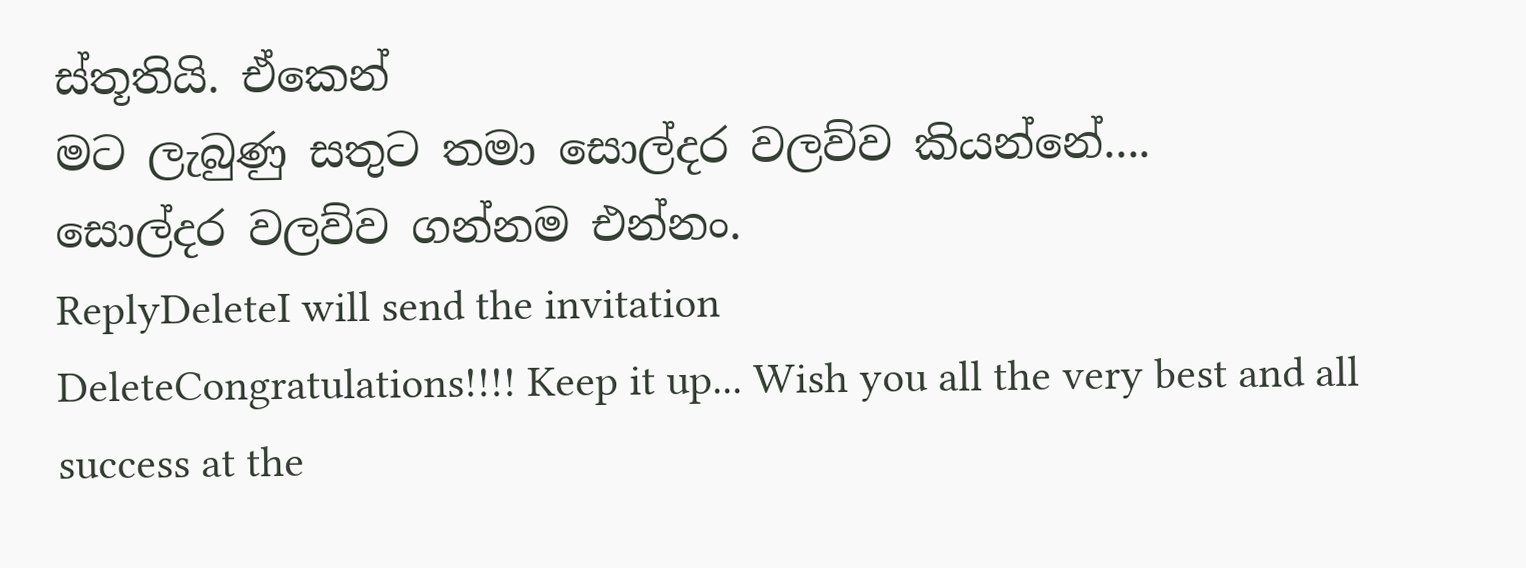ස්තූතියි. ඒකෙන්
මට ලැබුණු සතුට තමා සොල්දර වලව්ව කියන්නේ....
සොල්දර වලව්ව ගන්නම එන්නං.
ReplyDeleteI will send the invitation
DeleteCongratulations!!!! Keep it up... Wish you all the very best and all success at the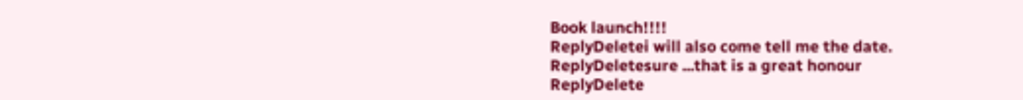Book launch!!!!
ReplyDeletei will also come tell me the date.
ReplyDeletesure ...that is a great honour
ReplyDelete